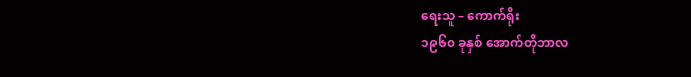ရေးသူ – ကောက်ရိုး
၁၉၆၀ ခုနှစ် အောက်တိုဘာလ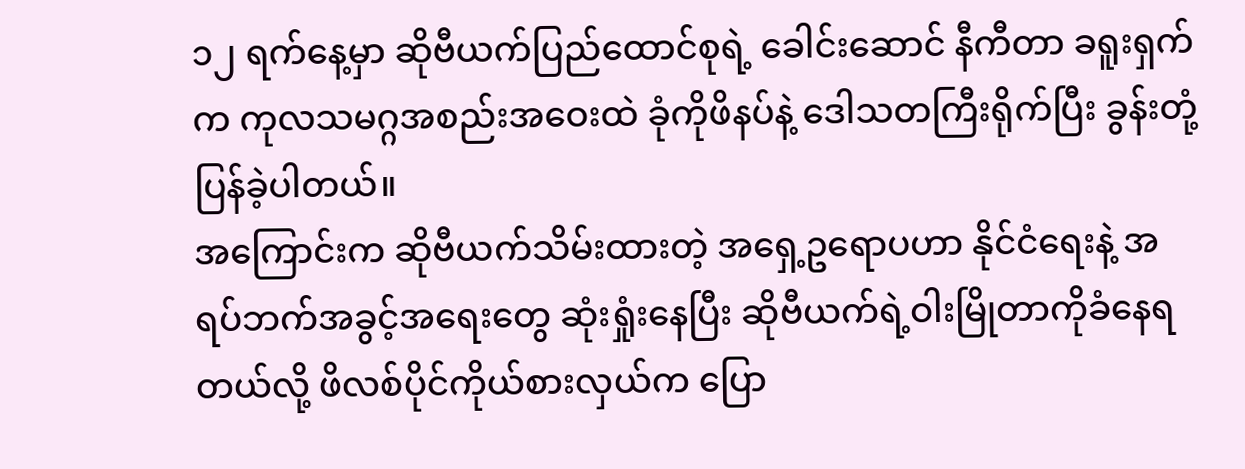၁၂ ရက်နေ့မှာ ဆိုဗီယက်ပြည်ထောင်စုရဲ့ ခေါင်းဆောင် နီကီတာ ခရူးရှက်က ကုလသမဂ္ဂအစည်းအဝေးထဲ ခုံကိုဖိနပ်နဲ့ ဒေါသတကြီးရိုက်ပြီး ခွန်းတုံ့ပြန်ခဲ့ပါတယ်။
အကြောင်းက ဆိုဗီယက်သိမ်းထားတဲ့ အရှေ့ဥရောပဟာ နိုင်ငံရေးနဲ့ အရပ်ဘက်အခွင့်အရေးတွေ ဆုံးရှုံးနေပြီး ဆိုဗီယက်ရဲ့ဝါးမြိုတာကိုခံနေရတယ်လို့ ဖိလစ်ပိုင်ကိုယ်စားလှယ်က ပြော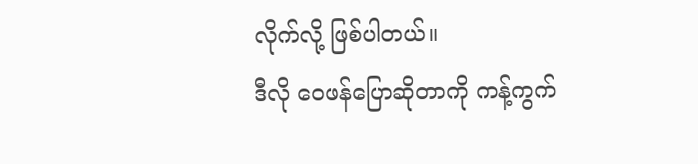လိုက်လို့ ဖြစ်ပါတယ်။
ဒီလို ဝေဖန်ပြောဆိုတာကို ကန့်ကွက်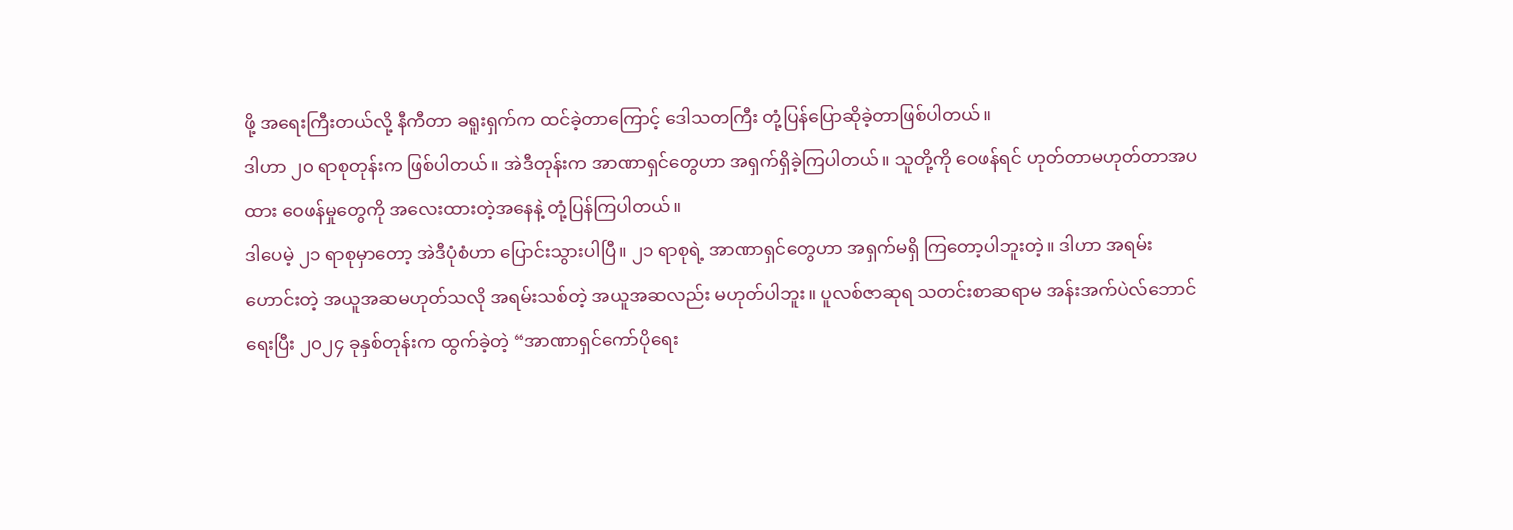ဖို့ အရေးကြီးတယ်လို့ နီကီတာ ခရူးရှက်က ထင်ခဲ့တာကြောင့် ဒေါသတကြီး တုံ့ပြန်ပြောဆိုခဲ့တာဖြစ်ပါတယ်။
ဒါဟာ ၂၀ ရာစုတုန်းက ဖြစ်ပါတယ်။ အဲဒီတုန်းက အာဏာရှင်တွေဟာ အရှက်ရှိခဲ့ကြပါတယ်။ သူတို့ကို ဝေဖန်ရင် ဟုတ်တာမဟုတ်တာအပထား ဝေဖန်မှုတွေကို အလေးထားတဲ့အနေနဲ့ တုံ့ပြန်ကြပါတယ်။
ဒါပေမဲ့ ၂၁ ရာစုမှာတော့ အဲဒီပုံစံဟာ ပြောင်းသွားပါပြီ။ ၂၁ ရာစုရဲ့ အာဏာရှင်တွေဟာ အရှက်မရှိ ကြတော့ပါဘူးတဲ့။ ဒါဟာ အရမ်းဟောင်းတဲ့ အယူအဆမဟုတ်သလို အရမ်းသစ်တဲ့ အယူအဆလည်း မဟုတ်ပါဘူး။ ပူလစ်ဇာဆုရ သတင်းစာဆရာမ အန်းအက်ပဲလ်ဘောင် ရေးပြီး ၂၀၂၄ ခုနှစ်တုန်းက ထွက်ခဲ့တဲ့ “အာဏာရှင်ကော်ပိုရေး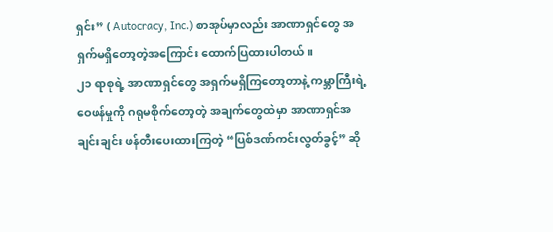ရှင်း” ( Autocracy, Inc.) စာအုပ်မှာလည်း အာဏာရှင်တွေ အရှက်မရှိတော့တဲ့အကြောင်း ထောက်ပြထားပါတယ်။
၂၁ ရာစုရဲ့ အာဏာရှင်တွေ အရှက်မရှိကြတော့တာနဲ့ ကမ္ဘာကြီးရဲ့ဝေဖန်မှုကို ဂရုမစိုက်တော့တဲ့ အချက်တွေထဲမှာ အာဏာရှင်အချင်းချင်း ဖန်တီးပေးထားကြတဲ့ “ပြစ်ဒဏ်ကင်းလွတ်ခွင့်” ဆို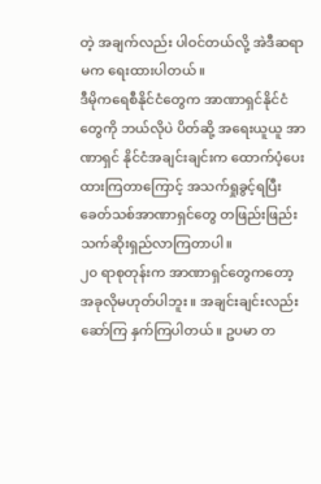တဲ့ အချက်လည်း ပါဝင်တယ်လို့ အဲဒီဆရာမက ရေးထားပါတယ်။
ဒီမိုကရေစီနိုင်ငံတွေက အာဏာရှင်နိုင်ငံတွေကို ဘယ်လိုပဲ ပိတ်ဆို့ အရေးယူယူ အာဏာရှင် နိုင်ငံအချင်းချင်းက ထောက်ပံ့ပေးထားကြတာကြောင့် အသက်ရှုခွင့်ရပြီး ခေတ်သစ်အာဏာရှင်တွေ တဖြည်းဖြည်း သက်ဆိုးရှည်လာကြတာပါ။
၂၀ ရာစုတုန်းက အာဏာရှင်တွေကတော့ အခုလိုမဟုတ်ပါဘူး။ အချင်းချင်းလည်း ဆော်ကြ နှက်ကြပါတယ်။ ဥပမာ တ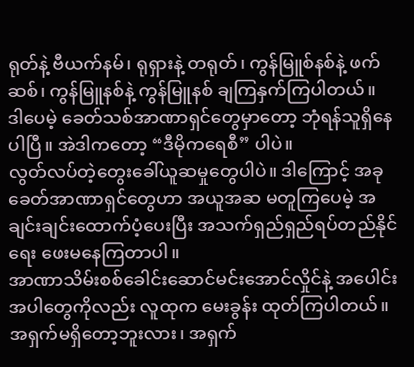ရုတ်နဲ့ ဗီယက်နမ်၊ ရုရှားနဲ့ တရုတ်၊ ကွန်မြူစ်နစ်နဲ့ ဖက်ဆစ်၊ ကွန်မြူနစ်နဲ့ ကွန်မြူနစ် ချကြနှက်ကြပါတယ်။
ဒါပေမဲ့ ခေတ်သစ်အာဏာရှင်တွေမှာတော့ ဘုံရန်သူရှိနေပါပြီ။ အဲဒါကတော့ “ဒီမိုကရေစီ” ပါပဲ။
လွတ်လပ်တဲ့တွေးခေါ်ယူဆမှုတွေပါပဲ။ ဒါကြောင့် အခုခေတ်အာဏာရှင်တွေဟာ အယူအဆ မတူကြပေမဲ့ အချင်းချင်းထောက်ပံ့ပေးပြီး အသက်ရှည်ရှည်ရပ်တည်နိုင်ရေး ဖေးမနေကြတာပါ။
အာဏာသိမ်းစစ်ခေါင်းဆောင်မင်းအောင်လှိုင်နဲ့ အပေါင်းအပါတွေကိုလည်း လူထုက မေးခွန်း ထုတ်ကြပါတယ်။ အရှက်မရှိတော့ဘူးလား၊ အရှက်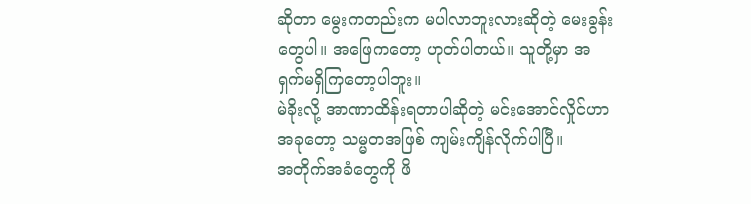ဆိုတာ မွေးကတည်းက မပါလာဘူးလားဆိုတဲ့ မေးခွန်းတွေပါ။ အဖြေကတော့ ဟုတ်ပါတယ်။ သူတို့မှာ အရှက်မရှိကြတော့ပါဘူး။
မဲခိုးလို့ အာဏာထိန်းရတာပါဆိုတဲ့ မင်းအောင်လှိုင်ဟာ အခုတော့ သမ္မတအဖြစ် ကျမ်းကျိန်လိုက်ပါပြီ။
အတိုက်အခံတွေကို ဖိ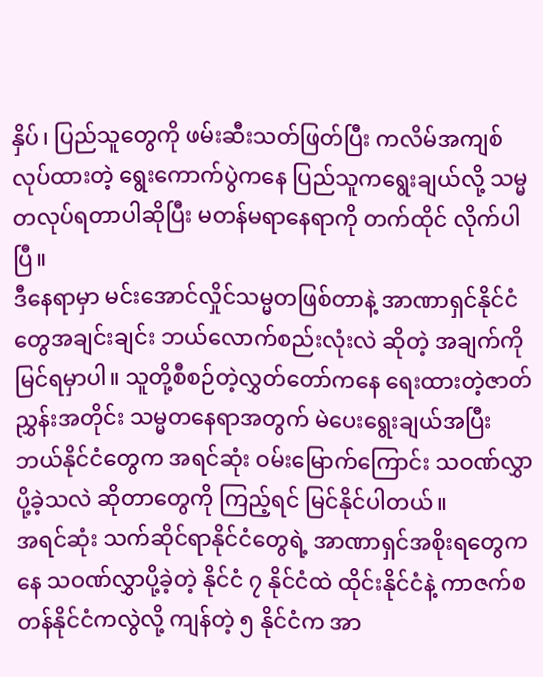နှိပ်၊ ပြည်သူတွေကို ဖမ်းဆီးသတ်ဖြတ်ပြီး ကလိမ်အကျစ်လုပ်ထားတဲ့ ရွေးကောက်ပွဲကနေ ပြည်သူကရွေးချယ်လို့ သမ္မတလုပ်ရတာပါဆိုပြီး မတန်မရာနေရာကို တက်ထိုင် လိုက်ပါပြီ။
ဒီနေရာမှာ မင်းအောင်လှိုင်သမ္မတဖြစ်တာနဲ့ အာဏာရှင်နိုင်ငံတွေအချင်းချင်း ဘယ်လောက်စည်းလုံးလဲ ဆိုတဲ့ အချက်ကို မြင်ရမှာပါ။ သူတို့စီစဉ်တဲ့လွှတ်တော်ကနေ ရေးထားတဲ့ဇာတ်ညွှန်းအတိုင်း သမ္မတနေရာအတွက် မဲပေးရွေးချယ်အပြီး ဘယ်နိုင်ငံတွေက အရင်ဆုံး ဝမ်းမြောက်ကြောင်း သဝဏ်လွှာ ပို့ခဲ့သလဲ ဆိုတာတွေကို ကြည့်ရင် မြင်နိုင်ပါတယ်။
အရင်ဆုံး သက်ဆိုင်ရာနိုင်ငံတွေရဲ့ အာဏာရှင်အစိုးရတွေကနေ သဝဏ်လွှာပို့ခဲ့တဲ့ နိုင်ငံ ၇ နိုင်ငံထဲ ထိုင်းနိုင်ငံနဲ့ ကာဇက်စတန်နိုင်ငံကလွဲလို့ ကျန်တဲ့ ၅ နိုင်ငံက အာ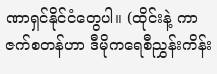ဏာရှင်နိုင်ငံတွေပါ။ (ထိုင်းနဲ့ ကာဇက်စတန်ဟာ ဒီမိုကရေစီညွှန်းကိန်း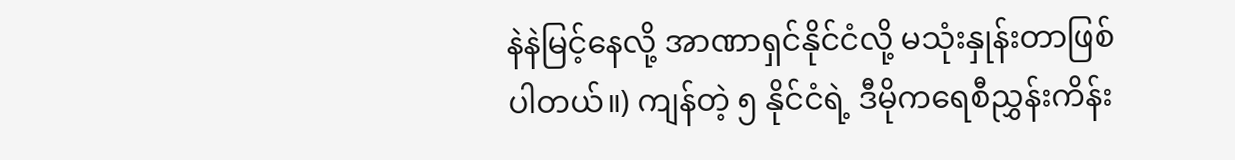နဲနဲမြင့်နေလို့ အာဏာရှင်နိုင်ငံလို့ မသုံးနှုန်းတာဖြစ်ပါတယ်။) ကျန်တဲ့ ၅ နိုင်ငံရဲ့ ဒီမိုကရေစီညွှန်းကိန်း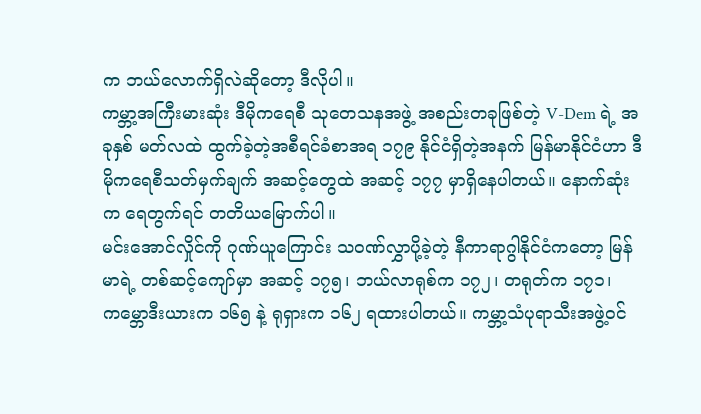က ဘယ်လောက်ရှိလဲဆိုတော့ ဒီလိုပါ။
ကမ္ဘာ့အကြီးမားဆုံး ဒီမိုကရေစီ သုတေသနအဖွဲ့ အစည်းတခုဖြစ်တဲ့ V-Dem ရဲ့ အခုနှစ် မတ်လထဲ ထွက်ခဲ့တဲ့အစီရင်ခံစာအရ ၁၇၉ နိုင်ငံရှိတဲ့အနက် မြန်မာနိုင်ငံဟာ ဒီမိုကရေစီသတ်မှက်ချက် အဆင့်တွေထဲ အဆင့် ၁၇၇ မှာရှိနေပါတယ်။ နောက်ဆုံးက ရေတွက်ရင် တတိယမြောက်ပါ။
မင်းအောင်လှိုင်ကို ဂုဏ်ယူကြောင်း သဝဏ်လွှာပို့ခဲ့တဲ့ နီကာရာဂွါနိုင်ငံကတော့ မြန်မာရဲ့ တစ်ဆင့်ကျော်မှာ အဆင့် ၁၇၅၊ ဘယ်လာရုစ်က ၁၇၂၊ တရုတ်က ၁၇၁၊ ကမ္ဘောဒီးယားက ၁၆၅ နဲ့ ရုရှားက ၁၆၂ ရထားပါတယ်။ ကမ္ဘာ့သံပုရာသီးအဖွဲ့ဝင်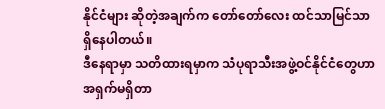နိုင်ငံများ ဆိုတဲ့အချက်က တော်တော်လေး ထင်သာမြင်သာရှိနေပါတယ်။
ဒီနေရာမှာ သတိထားရမှာက သံပုရာသီးအဖွဲ့ဝင်နိုင်ငံတွေဟာ အရှက်မရှိတာ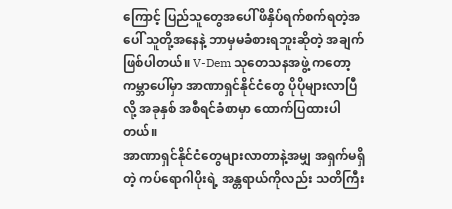ကြောင့် ပြည်သူတွေအပေါ် ဖိနှိပ်ရက်စက်ရတဲ့အပေါ် သူတို့အနေနဲ့ ဘာမှမခံစားရဘူးဆိုတဲ့ အချက်ဖြစ်ပါတယ်။ V-Dem သုတေသနအဖွဲ့ ကတော့ ကမ္ဘာပေါ်မှာ အာဏာရှင်နိုင်ငံတွေ ပိုပိုများလာပြီလို့ အခုနှစ် အစီရင်ခံစာမှာ ထောက်ပြထားပါတယ်။
အာဏာရှင်နိုင်ငံတွေများလာတာနဲ့အမျှ အရှက်မရှိတဲ့ ကပ်ရောဂါပိုးရဲ့ အန္တရာယ်ကိုလည်း သတိကြီး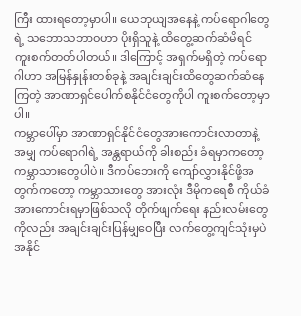ကြီး ထားရတော့မှာပါ။ ယေဘုယျအနေနဲ့ ကပ်ရောဂါတွေရဲ့ သဘောသဘာဝဟာ ပိုးရှိသူနဲ့ ထိတွေ့ဆက်ဆံမိရင် ကူးစက်တတ်ပါတယ်။ ဒါကြောင့် အရှက်မရှိတဲ့ ကပ်ရောဂါဟာ အမြန်နှုန်းတစ်ခုနဲ့ အချင်းချင်းထိတွေဆက်ဆံနေကြတဲ့ အာဏာရှင်ပေါက်စနိုင်ငံတွေကိုပါ ကူးစက်တော့မှာပါ။
ကမ္ဘာပေါ်မှာ အာဏာရှင်နိုင်ငံတွေအားကောင်းလာတာနဲ့အမျှ ကပ်ရောဂါရဲ့ အန္တရာယ်ကို ခါးစည်း ခံရမှာကတော့ ကမ္ဘာသားတွေပါပဲ။ ဒီကပ်ဘေးကို ကျော်လွှားနိုင်ဖို့အတွက်ကတော့ ကမ္ဘာသားတွေ အားလုံး ဒီမိုကရေစီ ကိုယ်ခံအားကောင်းရမှာဖြစ်သလို တိုက်ဖျက်ရေး နည်းလမ်းတွေကိုလည်း အချင်းချင်းပြန်မျှဝေပြီး လက်တွေ့ကျင်သုံးမှပဲ အနိုင်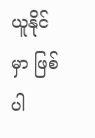ယူနိုင်မှာ ဖြစ်ပါ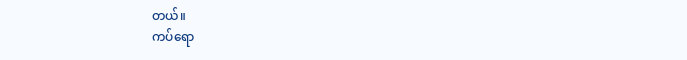တယ်။
ကပ်ရော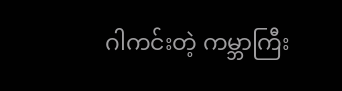ဂါကင်းတဲ့ ကမ္ဘာကြီး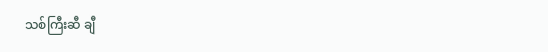သစ်ကြီးဆီ ချီ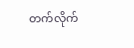တက်လိုက်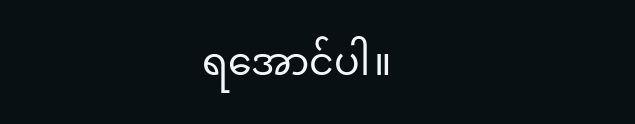ရအောင်ပါ။